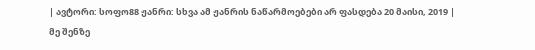| ავტორი: სოფო88 ჟანრი: სხვა ამ ჟანრის ნაწარმოებები არ ფასდება 20 მაისი, 2019 |
მე შენზე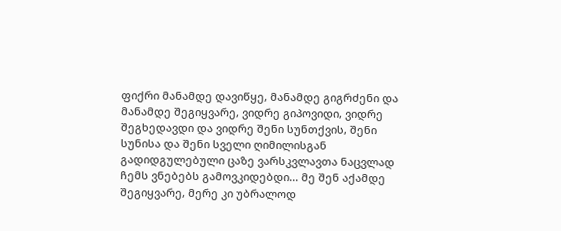ფიქრი მანამდე დავიწყე, მანამდე გიგრძენი და მანამდე შეგიყვარე, ვიდრე გიპოვიდი, ვიდრე შეგხედავდი და ვიდრე შენი სუნთქვის, შენი სუნისა და შენი სველი ღიმილისგან გადიდგულებული ცაზე ვარსკვლავთა ნაცვლად ჩემს ვნებებს გამოვკიდებდი... მე შენ აქამდე შეგიყვარე, მერე კი უბრალოდ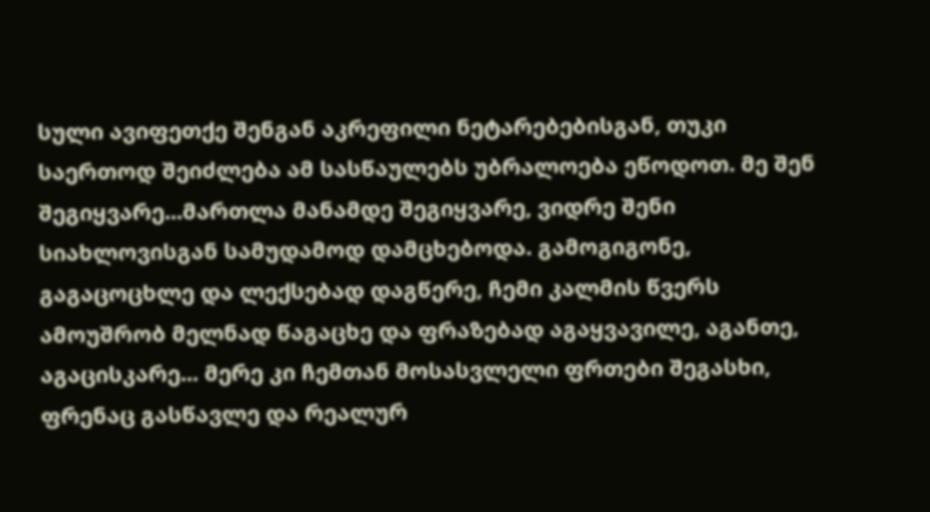სული ავიფეთქე შენგან აკრეფილი ნეტარებებისგან, თუკი საერთოდ შეიძლება ამ სასწაულებს უბრალოება ეწოდოთ. მე შენ შეგიყვარე...მართლა მანამდე შეგიყვარე, ვიდრე შენი სიახლოვისგან სამუდამოდ დამცხებოდა. გამოგიგონე, გაგაცოცხლე და ლექსებად დაგწერე, ჩემი კალმის წვერს ამოუშრობ მელნად წაგაცხე და ფრაზებად აგაყვავილე, აგანთე, აგაცისკარე... მერე კი ჩემთან მოსასვლელი ფრთები შეგასხი, ფრენაც გასწავლე და რეალურ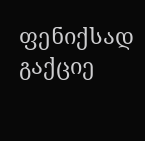ფენიქსად გაქციე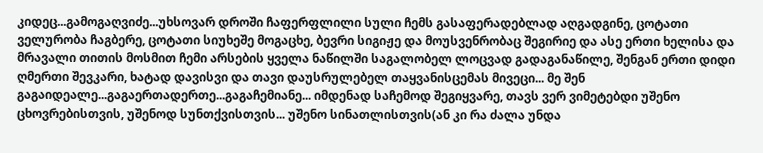კიდეც...გამოგაღვიძე...უხსოვარ დროში ჩაფერფლილი სული ჩემს გასაფერადებლად აღგადგინე, ცოტათი ველურობა ჩაგბერე, ცოტათი სიუხეშე მოგაცხე, ბევრი სიგიჟე და მოუსვენრობაც შეგირიე და ასე ერთი ხელისა და მრავალი თითის მოსმით ჩემი არსების ყველა ნაწილში საგალობელ ლოცვად გადაგანაწილე, შენგან ერთი დიდი ღმერთი შევკარი, ხატად დავისვი და თავი დაუსრულებელ თაყვანისცემას მივეცი... მე შენ გაგაიდეალე...გაგაერთადერთე...გაგაჩემიანე... იმდენად საჩემოდ შეგიყვარე, თავს ვერ ვიმეტებდი უშენო ცხოვრებისთვის, უშენოდ სუნთქვისთვის... უშენო სინათლისთვის(ან კი რა ძალა უნდა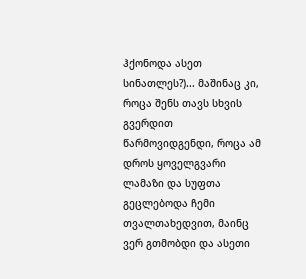ჰქონოდა ასეთ სინათლეს?)... მაშინაც კი, როცა შენს თავს სხვის გვერდით წარმოვიდგენდი, როცა ამ დროს ყოველგვარი ლამაზი და სუფთა გეცლებოდა ჩემი თვალთახედვით, მაინც ვერ გთმობდი და ასეთი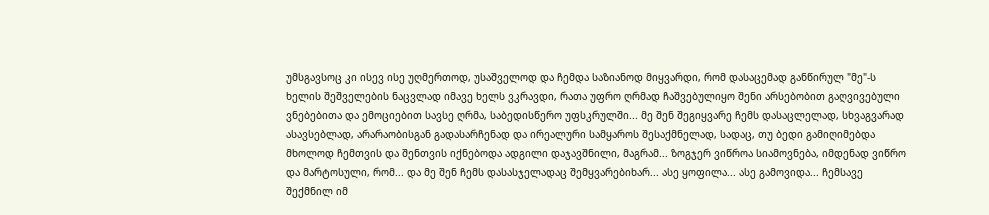უმსგავსოც კი ისევ ისე უღმერთოდ, უსაშველოდ და ჩემდა საზიანოდ მიყვარდი, რომ დასაცემად განწირულ "მე"-ს ხელის შეშველების ნაცვლად იმავე ხელს ვკრავდი, რათა უფრო ღრმად ჩაშვებულიყო შენი არსებობით გაღვივებული ვნებებითა და ემოციებით სავსე ღრმა, საბედისწერო უფსკრულში... მე შენ შეგიყვარე ჩემს დასაცლელად, სხვაგვარად ასავსებლად, არარაობისგან გადასარჩენად და ირეალური სამყაროს შესაქმნელად, სადაც, თუ ბედი გამიღიმებდა მხოლოდ ჩემთვის და შენთვის იქნებოდა ადგილი დაჯავშნილი, მაგრამ... ზოგჯერ ვიწროა სიამოვნება, იმდენად ვიწრო და მარტოსული, რომ... და მე შენ ჩემს დასასჯელადაც შემყვარებიხარ... ასე ყოფილა... ასე გამოვიდა... ჩემსავე შექმნილ იმ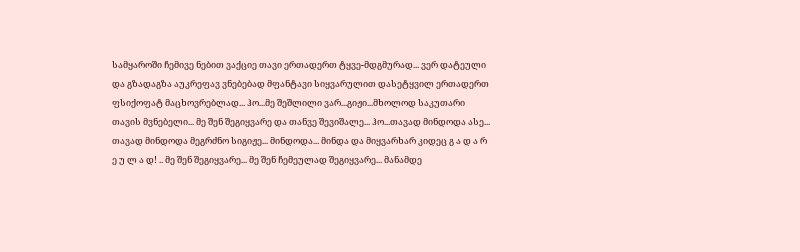სამყაროში ჩემივე ნებით ვაქციე თავი ერთადერთ ტყვე-მდგმურად... ვერ დატეული და გზადაგზა აუკრეფავ ვნებებად მფანტავი სიყვარულით დასეტყვილ ერთადერთ ფსიქოფატ მაცხოვრებლად... ჰო...მე შეშლილი ვარ...გიჟი...მხოლოდ საკუთარი თავის მვნებელი... მე შენ შეგიყვარე და თანვე შევიშალე... ჰო...თავად მინდოდა ასე... თავად მინდოდა მეგრძნო სიგიჟე... მინდოდა... მინდა და მიყვარხარ კიდეც გ ა დ ა რ ე უ ლ ა დ! .. მე შენ შეგიყვარე... მე შენ ჩემეულად შეგიყვარე... მანამდე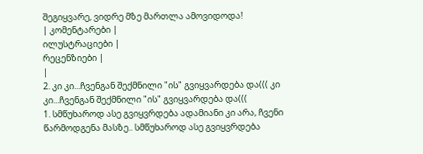შეგიყვარე, ვიდრე მზე მართლა ამოვიდოდა!
| კომენტარები |
ილუსტრაციები |
რეცენზიები |
|
2. კი კი...ჩვენგან შექმნილი "ის" გვიყვარდება და((( კი კი...ჩვენგან შექმნილი "ის" გვიყვარდება და(((
1. სმწუხაროდ ასე გვიყვრდება ადამიანი კი არა, ჩვენი წარმოდგენა მასზე.. სმწუხაროდ ასე გვიყვრდება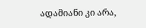ადამიანი კი არა,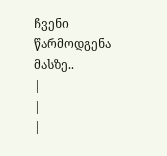ჩვენი წარმოდგენა მასზე..
|
|
|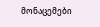მონაცემები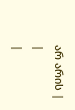არ არის |
|
|